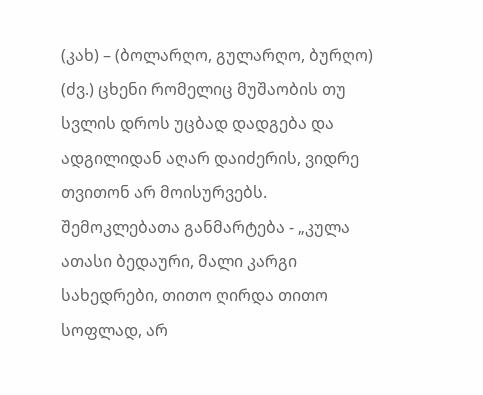(კახ) – (ბოლარღო, გულარღო, ბურღო) (ძვ.) ცხენი რომელიც მუშაობის თუ სვლის დროს უცბად დადგება და ადგილიდან აღარ დაიძერის, ვიდრე თვითონ არ მოისურვებს.
შემოკლებათა განმარტება - „კულა ათასი ბედაური, მალი კარგი სახედრები, თითო ღირდა თითო სოფლად, არ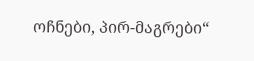ოჩნები, პირ-მაგრები“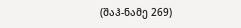(შაჰ-ნამე 269)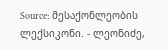Source: მესაქონლეობის ლექსიკონი. - ლეონიძე,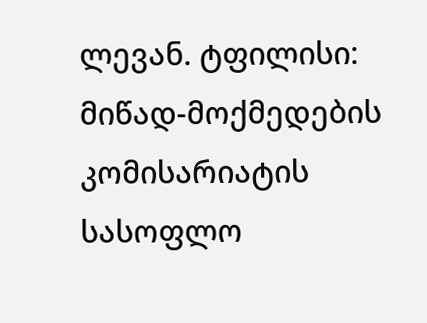ლევან. ტფილისი: მიწად-მოქმედების კომისარიატის სასოფლო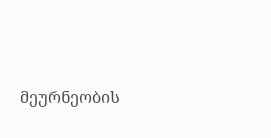მეურნეობის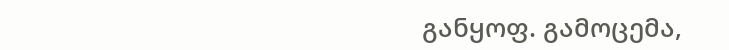განყოფ. გამოცემა,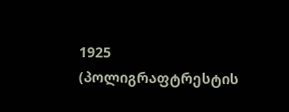1925 (პოლიგრაფტრესტის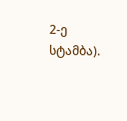2-ე სტამბა).